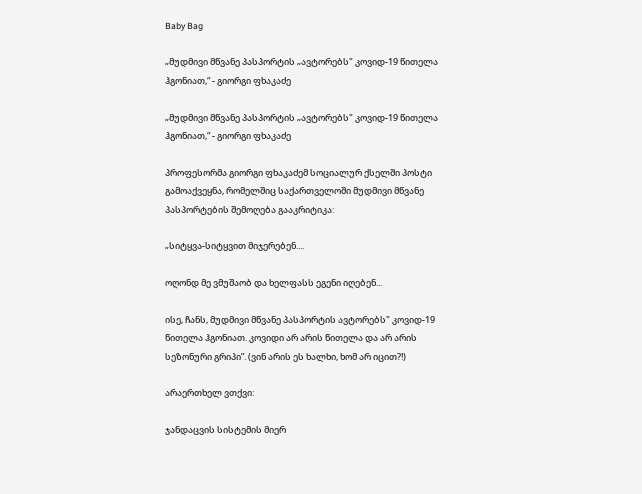Baby Bag

„მუდმივი მწვანე პასპორტის „ავტორებს" კოვიდ-19 წითელა ჰგონიათ,“ - გიორგი ფხაკაძე

„მუდმივი მწვანე პასპორტის „ავტორებს" კოვიდ-19 წითელა ჰგონიათ,“ - გიორგი ფხაკაძე

პროფესორმა გიორგი ფხაკაძემ სოციალურ ქსელში პოსტი გამოაქვეყნა, რომელშიც საქართველოში მუდმივი მწვანე პასპორტების შემოღება გააკრიტიკა:

„სიტყვა-სიტყვით მიჯერებენ....

ოღონდ მე ვმუშაობ და ხელფასს ეგენი იღებენ...

ისე, ჩანს, მუდმივი მწვანე პასპორტის ავტორებს" კოვიდ-19 წითელა ჰგონიათ. კოვიდი არ არის წითელა და არ არის სეზონური გრიპი”. (ვინ არის ეს ხალხი, ხომ არ იცით?!)

არაერთხელ ვთქვი:

ჯანდაცვის სისტემის მიერ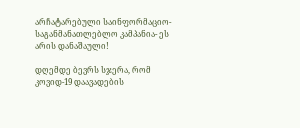არჩატარებული საინფორმაციო-საგანმანათლებლო კამპანია- ეს არის დანაშაული!

დღემდე ბევრს სჯერა, რომ კოვიდ-19 დაავადების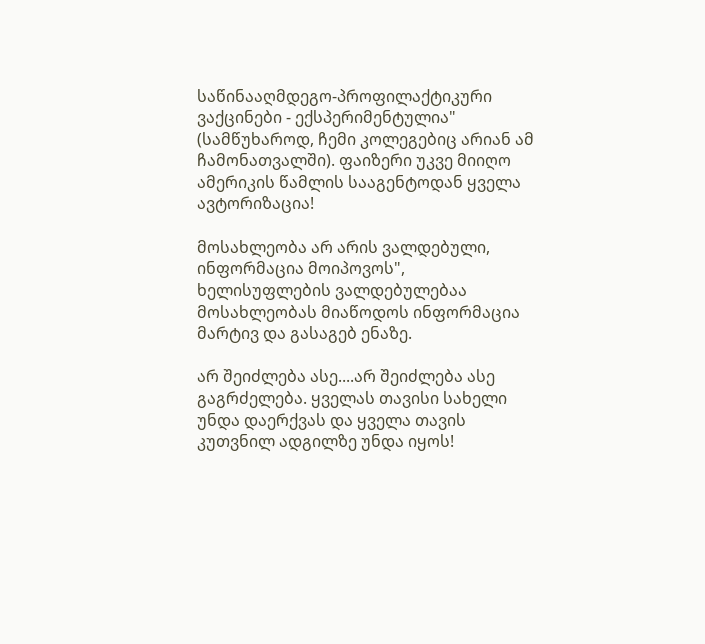საწინააღმდეგო-პროფილაქტიკური ვაქცინები - ექსპერიმენტულია" (სამწუხაროდ, ჩემი კოლეგებიც არიან ამ ჩამონათვალში). ფაიზერი უკვე მიიღო ამერიკის წამლის სააგენტოდან ყველა ავტორიზაცია!

მოსახლეობა არ არის ვალდებული, ინფორმაცია მოიპოვოს", ხელისუფლების ვალდებულებაა მოსახლეობას მიაწოდოს ინფორმაცია მარტივ და გასაგებ ენაზე.

არ შეიძლება ასე....არ შეიძლება ასე გაგრძელება. ყველას თავისი სახელი უნდა დაერქვას და ყველა თავის კუთვნილ ადგილზე უნდა იყოს!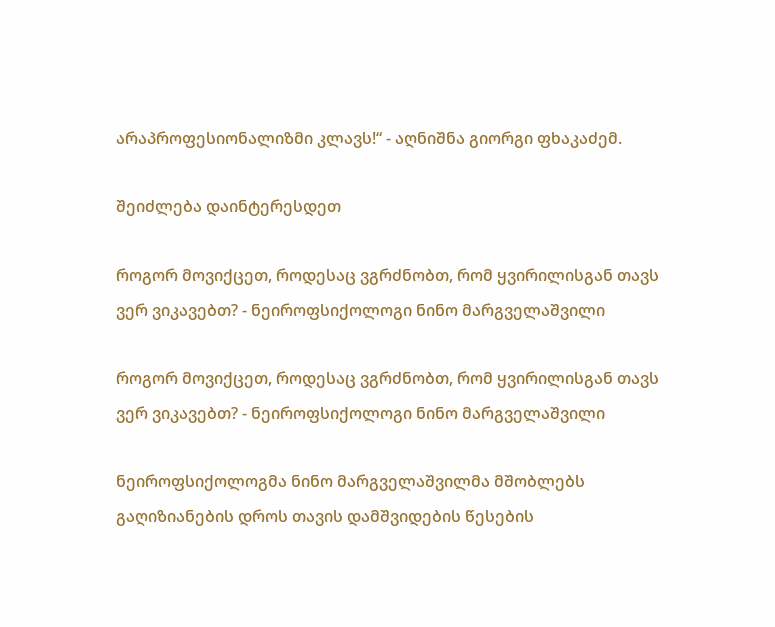არაპროფესიონალიზმი კლავს!“ - აღნიშნა გიორგი ფხაკაძემ.

შეიძლება დაინტერესდეთ

როგორ მოვიქცეთ, როდესაც ვგრძნობთ, რომ ყვირილისგან თავს ვერ ვიკავებთ? - ნეიროფსიქოლოგი ნინო მარგველაშვილი

როგორ მოვიქცეთ, როდესაც ვგრძნობთ, რომ ყვირილისგან თავს ვერ ვიკავებთ? - ნეიროფსიქოლოგი ნინო მარგველაშვილი

ნეიროფსიქოლოგმა ნინო მარგველაშვილმა მშობლებს გაღიზიანების დროს თავის დამშვიდების წესების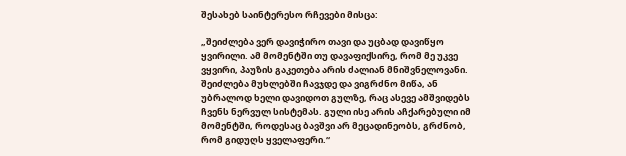შესახებ საინტერესო რჩევები მისცა:

„შეიძლება ვერ დავიჭირო თავი და უცბად დავიწყო ყვირილი. ამ მომენტში თუ დავაფიქსირე, რომ მე უკვე ვყვირი, პაუზის გაკეთება არის ძალიან მნიშვნელოვანი. შეიძლება მუხლებში ჩავჯდე და ვიგრძნო მიწა, ან უბრალოდ ხელი დავიდოთ გულზე, რაც ასევე ამშვიდებს ჩვენს ნერვულ სისტემას. გული ისე არის აჩქარებული იმ მომენტში, როდესაც ბავშვი არ მეცადინეობს, გრძნობ, რომ გიდუღს ყველაფერი.“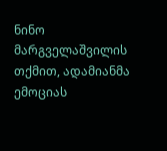ნინო მარგველაშვილის თქმით, ადამიანმა ემოციას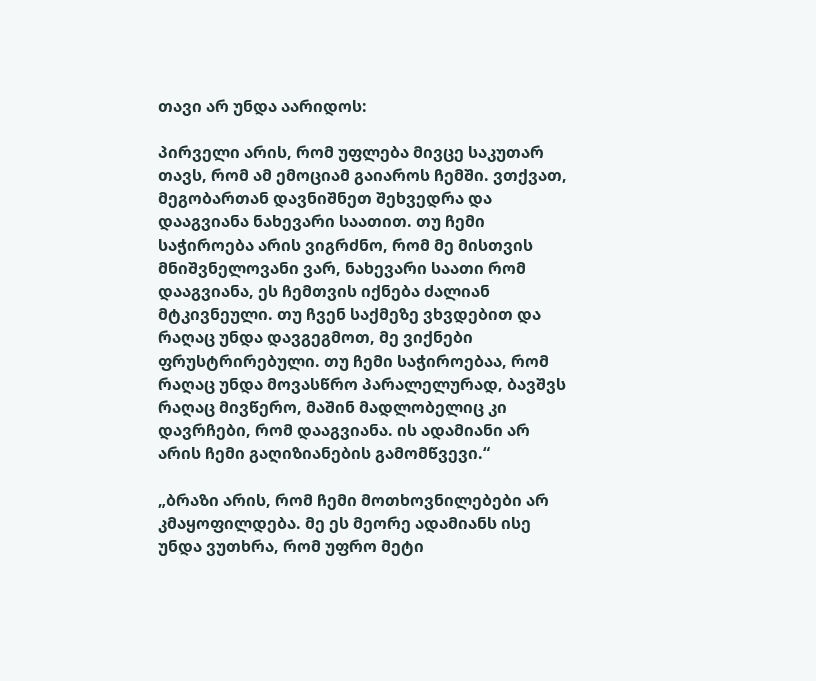თავი არ უნდა აარიდოს:

პირველი არის, რომ უფლება მივცე საკუთარ თავს, რომ ამ ემოციამ გაიაროს ჩემში. ვთქვათ, მეგობართან დავნიშნეთ შეხვედრა და დააგვიანა ნახევარი საათით. თუ ჩემი საჭიროება არის ვიგრძნო, რომ მე მისთვის მნიშვნელოვანი ვარ, ნახევარი საათი რომ დააგვიანა, ეს ჩემთვის იქნება ძალიან მტკივნეული. თუ ჩვენ საქმეზე ვხვდებით და რაღაც უნდა დავგეგმოთ, მე ვიქნები ფრუსტრირებული. თუ ჩემი საჭიროებაა, რომ რაღაც უნდა მოვასწრო პარალელურად, ბავშვს რაღაც მივწერო, მაშინ მადლობელიც კი დავრჩები, რომ დააგვიანა. ის ადამიანი არ არის ჩემი გაღიზიანების გამომწვევი.“

„ბრაზი არის, რომ ჩემი მოთხოვნილებები არ კმაყოფილდება. მე ეს მეორე ადამიანს ისე უნდა ვუთხრა, რომ უფრო მეტი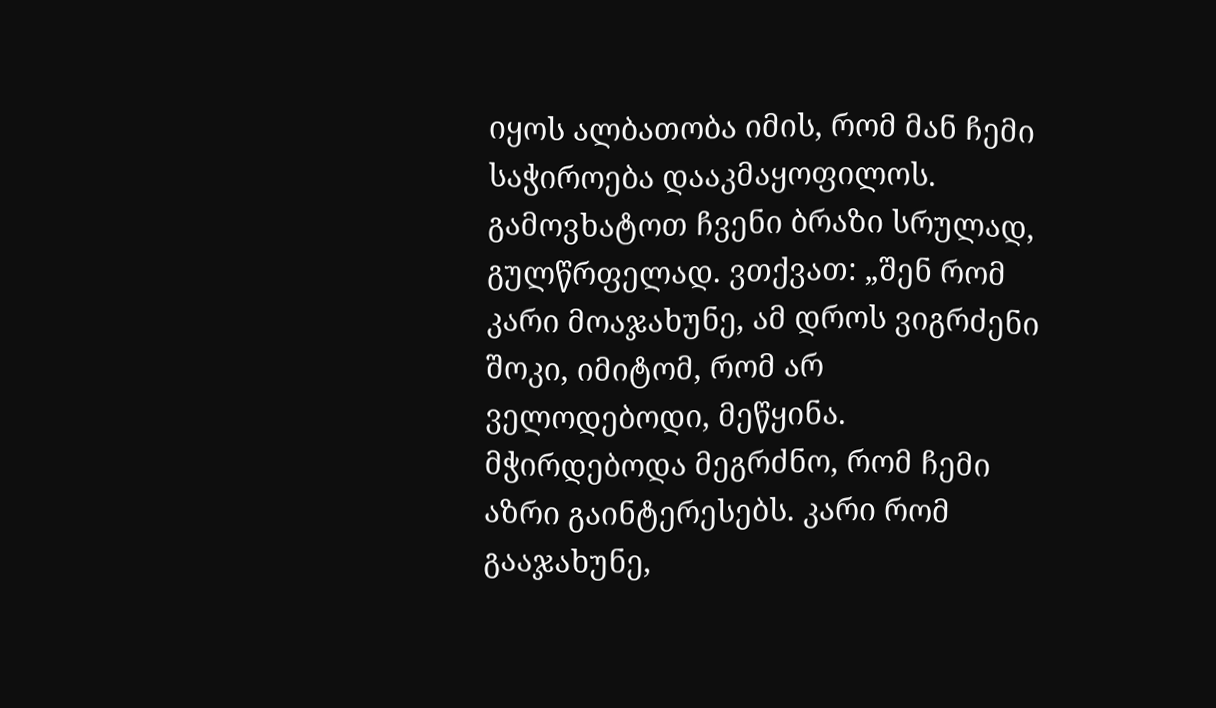იყოს ალბათობა იმის, რომ მან ჩემი საჭიროება დააკმაყოფილოს. გამოვხატოთ ჩვენი ბრაზი სრულად, გულწრფელად. ვთქვათ: „შენ რომ კარი მოაჯახუნე, ამ დროს ვიგრძენი შოკი, იმიტომ, რომ არ ველოდებოდი, მეწყინა. მჭირდებოდა მეგრძნო, რომ ჩემი აზრი გაინტერესებს. კარი რომ გააჯახუნე,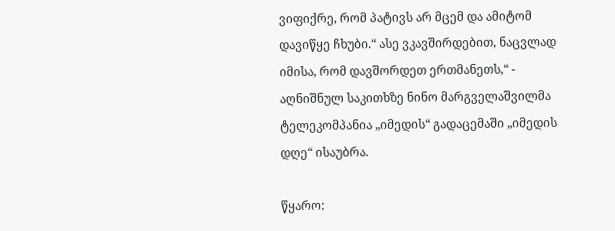ვიფიქრე, რომ პატივს არ მცემ და ამიტომ დავიწყე ჩხუბი.“ ასე ვკავშირდებით, ნაცვლად იმისა, რომ დავშორდეთ ერთმანეთს,“ - აღნიშნულ საკითხზე ნინო მარგველაშვილმა ტელეკომპანია „იმედის“ გადაცემაში „იმედის დღე“ ისაუბრა.

წყარო: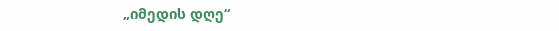„იმედის დღე“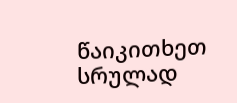წაიკითხეთ სრულად